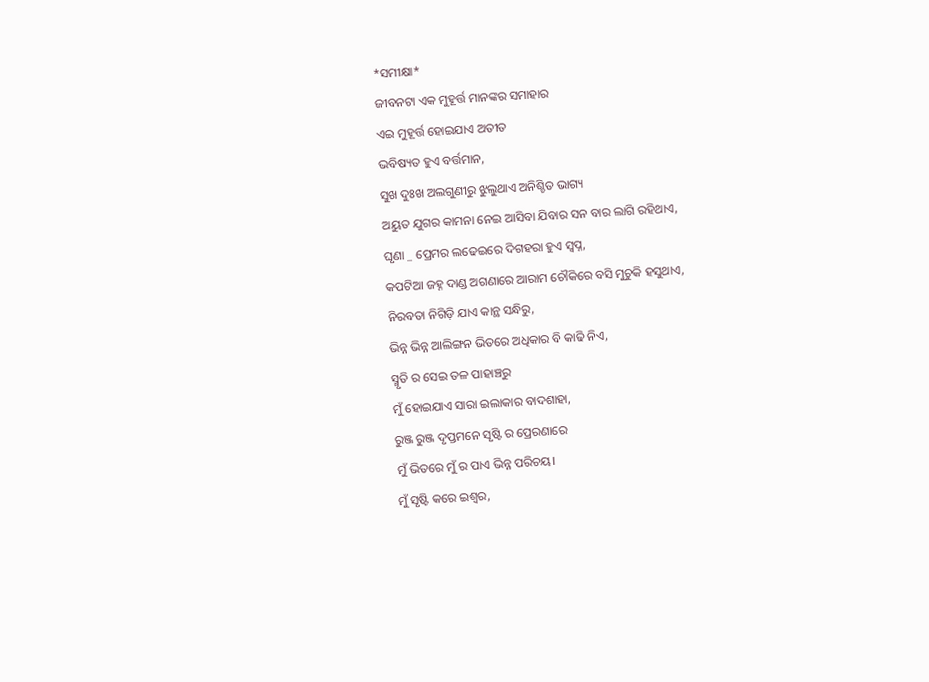*ସମୀକ୍ଷା*
ଜୀବନଟା ଏକ ମୁହୂର୍ତ୍ତ ମାନଙ୍କର ସମାହାର
ଏଇ ମୁହୂର୍ତ୍ତ ହୋଇଯାଏ ଅତୀତ
ଭବିଷ୍ୟତ ହୁଏ ବର୍ତ୍ତମାନ,
ସୁଖ ଦୁଃଖ ଅଲଗୁଣୀରୁ ଝୁଲୁଥାଏ ଅନିଶ୍ଚିତ ଭାଗ୍ୟ
ଅୟୁତ ଯୁଗର କାମନା ନେଇ ଆସିବା ଯିବାର ସନ ବାର ଲାଗି ରହିଥାଏ,
ଘୃଣା _ ପ୍ରେମର ଲଢେଇରେ ଦିଗହରା ହୁଏ ସ୍ବପ୍ନ,
କପଟିଆ ଜହ୍ନ ଦାଣ୍ଡ ଅଗଣାରେ ଆରାମ ଚୌକିରେ ବସି ମୁଚୁକି ହସୁଥାଏ,
ନିରବତା ନିଗିଡ଼ି ଯାଏ କାନ୍ଥ ସନ୍ଧିରୁ,
ଭିନ୍ନ ଭିନ୍ନ ଆଲିଙ୍ଗନ ଭିତରେ ଅଧିକାର ବି କାଢି ନିଏ,
ସ୍ମୃତି ର ସେଇ ତଳ ପାହାଞ୍ଚରୁ
ମୁଁ ହୋଇଯାଏ ସାରା ଇଲାକାର ବାଦଶାହା,
ରୁଞ୍ଜ ରୁଞ୍ଜ ଦୃପ୍ତମନେ ସୃଷ୍ଟି ର ପ୍ରେରଣାରେ
ମୁଁ ଭିତରେ ମୁଁ ର ପାଏ ଭିନ୍ନ ପରିଚୟ।
ମୁଁ ସୃଷ୍ଟି କରେ ଇଶ୍ଵର,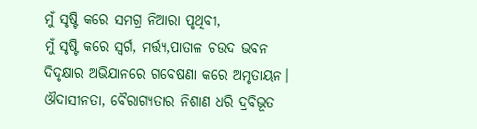ମୁଁ ସୃଷ୍ଟି କରେ ସମଗ୍ର ନିଆରା ପୃଥିବୀ,
ମୁଁ ସୃଷ୍ଟି କରେ ସ୍ବର୍ଗ, ମର୍ତ୍ତ୍ୟ,ପାତାଳ ଚଉଦ ଭବନ
ଦିଦୃକ୍ଷାର ଅଭିଯାନରେ ଗବେଷଣା କରେ ଅମୃତାୟନ।
ଔଦାସୀନତା, ବୈରାଗ୍ୟତାର ନିଶାଣ ଧରି ଦ୍ରବିଭୂତ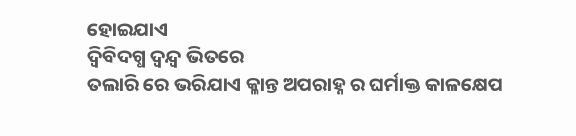ହୋଇଯାଏ
ଦ୍ବିବିଦଗ୍ଧ ଦ୍ବନ୍ଦ୍ବ ଭିତରେ
ତଲାରି ରେ ଭରିଯାଏ କ୍ଳାନ୍ତ ଅପରାହ୍ନ ର ଘର୍ମାକ୍ତ କାଳକ୍ଷେପ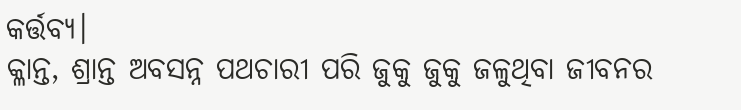କର୍ତ୍ତବ୍ୟ।
କ୍ଳାନ୍ତ, ଶ୍ରାନ୍ତ ଅବସନ୍ନ ପଥଚାରୀ ପରି ଜୁକୁ ଜୁକୁ ଜଳୁଥିବା ଜୀବନର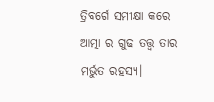ତ୍ରିବର୍ଗେ ସମୀକ୍ଷା କରେ ଆତ୍ମା ର ଗୁଢ ତତ୍ତ୍ଵ ତାର ମର୍ଭୁତ ରହସ୍ୟ।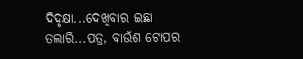ଦିଦୃକ୍ଷା...ଦେଖିବାର ଇଛା
ତଲାରି...ପତ୍ର, ବାଉଁଶ ଟୋପର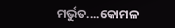ମର୍ଭୁତ....କୋମଳ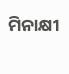ମିନାକ୍ଷୀ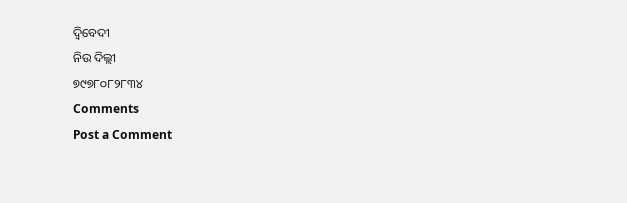ଦ୍ବିବେଦୀ
ନିଉ ଦିଲ୍ଲୀ
୭୯୭୮୦୮୨୮୩୪
Comments
Post a Comment